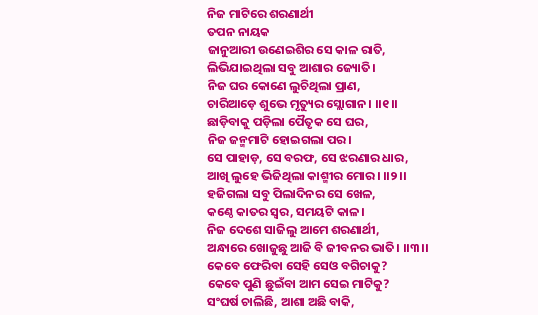ନିଜ ମାଟିରେ ଶରଣାର୍ଥୀ
ତପନ ନାୟକ
ଜାନୁଆରୀ ଉଣେଇଶିର ସେ କାଳ ରାତି,
ଲିଭିଯାଇଥିଲା ସବୁ ଆଶାର ଜ୍ୟୋତି।
ନିଜ ଘର କୋଣେ ଲୁଚିଥିଲା ପ୍ରାଣ,
ଚାରିଆଡ଼େ ଶୁଭେ ମୃତ୍ୟୁର ସ୍ଲୋଗାନ। ।।୧।।
ଛାଡ଼ିବାକୁ ପଡ଼ିଲା ପୈତୃକ ସେ ଘର,
ନିଜ ଜନ୍ମମାଟି ହୋଇଗଲା ପର।
ସେ ପାହାଡ଼, ସେ ବରଫ, ସେ ଝରଣାର ଧାର,
ଆଖି ଲୁହେ ଭିଜିଥିଲା କାଶ୍ମୀର ମୋର। ।।୨।।
ହଜିଗଲା ସବୁ ପିଲାଦିନର ସେ ଖେଳ,
କଣ୍ଠେ କାତର ସ୍ୱର, ସମୟଟି କାଳ।
ନିଜ ଦେଶେ ସାଜିଲୁ ଆମେ ଶରଣାର୍ଥୀ,
ଅନ୍ଧାରେ ଖୋଜୁଛୁ ଆଜି ବି ଜୀବନର ଭାତି। ।।୩।।
କେବେ ଫେରିବା ସେହି ସେଓ ବଗିଚାକୁ?
କେବେ ପୁଣି ଛୁଇଁବା ଆମ ସେଇ ମାଟିକୁ?
ସଂଘର୍ଷ ଚାଲିଛି, ଆଶା ଅଛି ବାକି,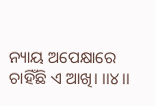ନ୍ୟାୟ ଅପେକ୍ଷାରେ ଚାହିଁଛି ଏ ଆଖି। ।।୪।।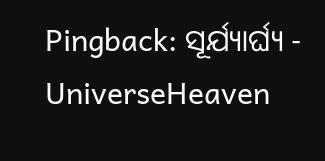Pingback: ସୂର୍ଯ୍ୟାର୍ଘ୍ୟ - UniverseHeaven